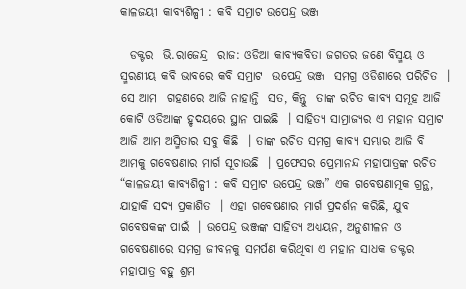କାଳଜୟୀ କାବ୍ୟଶିଳ୍ପୀ : କବି ସମ୍ରାଟ ଉପେନ୍ଦ୍ର ଭଞ୍ଜ

  ଡକ୍ଟର  ଭି.ରାଜେନ୍ଦ୍ର  ରାଜ: ଓଡିଆ କାବ୍ୟକବିତା ଜଗତର ଜଣେ ବିସ୍ମୟ ଓ ସ୍ମରଣୀୟ କବି ଭାବରେ କବି ସମ୍ରାଟ  ଉପେନ୍ଦ୍ର ଭଞ୍ଜ  ସମଗ୍ର ଓଡିଶାରେ ପରିଚିତ  । ସେ ଆମ  ଗହଣରେ ଆଜି ନାହାନ୍ତି  ସତ, କିନ୍ତୁ  ତାଙ୍କ ରଚିତ କାବ୍ୟ ସମୂହ ଆଜି କୋଟି ଓଡିଆଙ୍କ ହୃଦୟରେ ସ୍ଥାନ ପାଇଛି  । ସାହିତ୍ୟ ସାମ୍ରାଜ୍ୟର ଏ ମହାନ ସମ୍ରାଟ ଆଜି ଆମ ଅସ୍ମିତାର ସବୁ କିଛି  । ତାଙ୍କ ରଚିତ ସମଗ୍ର କାବ୍ୟ ସମ୍ଭାର ଆଜି ବି ଆମକୁ ଗବେଷଣାର ମାର୍ଗ ସୂଚାଉଛି  । ପ୍ରଫେସର ପ୍ରେମାନନ୍ଦ ମହାପାତ୍ରଙ୍କ ରଚିତ “କାଳଜୟୀ କାବ୍ୟଶିଳ୍ପୀ : କବି ସମ୍ରାଟ ଉପେନ୍ଦ୍ର ଭଞ୍ଜ” ଏକ ଗବେଷଣାତ୍ମକ ଗ୍ରନ୍ଥ, ଯାହାକି ସଦ୍ୟ ପ୍ରକାଶିତ  । ଏହା ଗବେଷଣାର ମାର୍ଗ ପ୍ରଦର୍ଶନ କରିଛି, ଯୁବ ଗବେଷକଙ୍କ ପାଇଁ  । ଉପେନ୍ଦ୍ର ଭଞ୍ଜଙ୍କ ସାହିତ୍ୟ ଅଧ୍ୟୟନ, ଅନୁଶୀଳନ ଓ ଗବେଷଣାରେ ସମଗ୍ର ଜୀବନକୁ ସମର୍ପଣ କରିଥିବା ଏ ମହାନ ସାଧକ ଡକ୍ଟର ମହାପାତ୍ର ବହୁ ଶ୍ରମ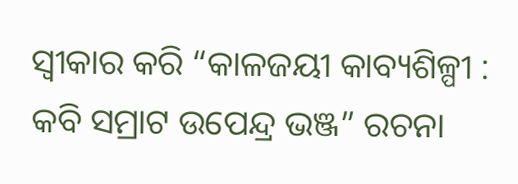ସ୍ୱୀକାର କରି “କାଳଜୟୀ କାବ୍ୟଶିଳ୍ପୀ : କବି ସମ୍ରାଟ ଉପେନ୍ଦ୍ର ଭଞ୍ଜ” ରଚନା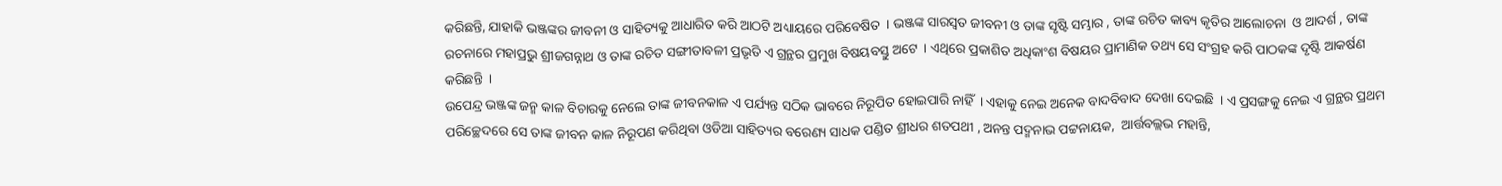କରିଛନ୍ତି, ଯାହାକି ଭଞ୍ଜଙ୍କର ଜୀବନୀ ଓ ସାହିତ୍ୟକୁ ଆଧାରିତ କରି ଆଠଟି ଅଧ୍ୟାୟରେ ପରିବେଷିତ  । ଭଞ୍ଜଙ୍କ ସାରସ୍ୱତ ଜୀବନୀ ଓ ତାଙ୍କ ସୃଷ୍ଟି ସମ୍ଭାର , ତାଙ୍କ ରଚିତ କାବ୍ୟ କୃତିର ଆଲୋଚନା  ଓ ଆଦର୍ଶ , ତାଙ୍କ ରଚନାରେ ମହାପ୍ରଭୁ ଶ୍ରୀଜଗନ୍ନାଥ ଓ ତାଙ୍କ ରଚିତ ସଙ୍ଗୀତାବଳୀ ପ୍ରଭୃତି ଏ ଗ୍ରନ୍ଥର ପ୍ରମୁଖ ବିଷୟବସ୍ତୁ ଅଟେ  । ଏଥିରେ ପ୍ରକାଶିତ ଅଧିକାଂଶ ବିଷୟର ପ୍ରାମାଣିକ ତଥ୍ୟ ସେ ସଂଗ୍ରହ କରି ପାଠକଙ୍କ ଦୃଷ୍ଟି ଆକର୍ଷଣ କରିଛନ୍ତି  ।
ଉପେନ୍ଦ୍ର ଭଞ୍ଜଙ୍କ ଜନ୍ମ କାଳ ବିଚାରକୁ ନେଲେ ତାଙ୍କ ଜୀବନକାଳ ଏ ପର୍ଯ୍ୟନ୍ତ ସଠିକ ଭାବରେ ନିରୂପିତ ହୋଇପାରି ନାହିଁ  । ଏହାକୁ ନେଇ ଅନେକ ବାଦବିବାଦ ଦେଖା ଦେଇଛି  । ଏ ପ୍ରସଙ୍ଗକୁ ନେଇ ଏ ଗ୍ରନ୍ଥର ପ୍ରଥମ ପରିଚ୍ଛେଦରେ ସେ ତାଙ୍କ ଜୀବନ କାଳ ନିରୂପଣ କରିଥିବା ଓଡିଆ ସାହିତ୍ୟର ବରେଣ୍ୟ ସାଧକ ପଣ୍ଡିତ ଶ୍ରୀଧର ଶତପଥୀ , ଅନନ୍ତ ପଦ୍ମନାଭ ପଟ୍ଟନାୟକ,  ଆର୍ତ୍ତବଲ୍ଲଭ ମହାନ୍ତି,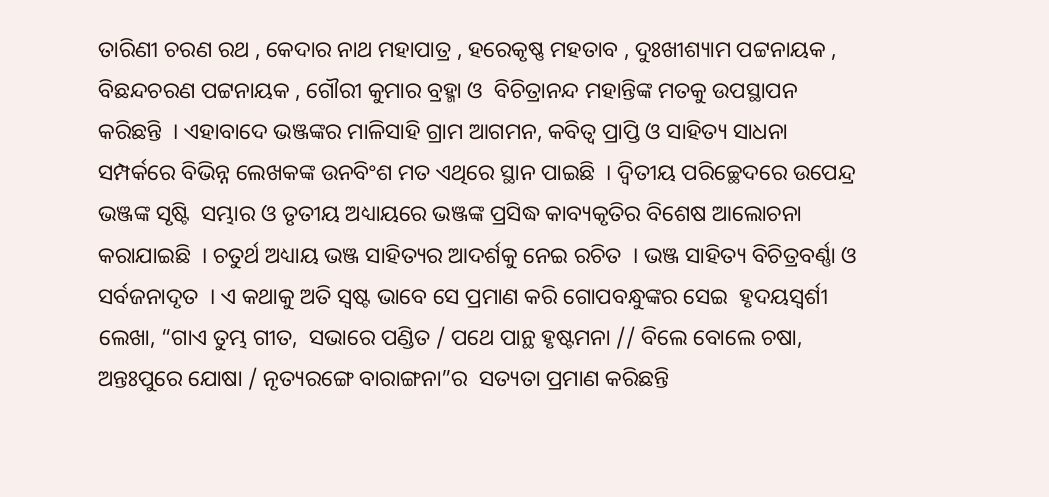ତାରିଣୀ ଚରଣ ରଥ , କେଦାର ନାଥ ମହାପାତ୍ର , ହରେକୃଷ୍ଣ ମହତାବ , ଦୁଃଖୀଶ୍ୟାମ ପଟ୍ଟନାୟକ , ବିଛନ୍ଦଚରଣ ପଟ୍ଟନାୟକ , ଗୌରୀ କୁମାର ବ୍ରହ୍ମା ଓ  ବିଚିତ୍ରାନନ୍ଦ ମହାନ୍ତିଙ୍କ ମତକୁ ଉପସ୍ଥାପନ କରିଛନ୍ତି  । ଏହାବାଦେ ଭଞ୍ଜଙ୍କର ମାଳିସାହି ଗ୍ରାମ ଆଗମନ, କବିତ୍ୱ ପ୍ରାପ୍ତି ଓ ସାହିତ୍ୟ ସାଧନା ସମ୍ପର୍କରେ ବିଭିନ୍ନ ଲେଖକଙ୍କ ଉନବିଂଶ ମତ ଏଥିରେ ସ୍ଥାନ ପାଇଛି  । ଦ୍ୱିତୀୟ ପରିଚ୍ଛେଦରେ ଉପେନ୍ଦ୍ର ଭଞ୍ଜଙ୍କ ସୃଷ୍ଟି  ସମ୍ଭାର ଓ ତୃତୀୟ ଅଧ୍ୟାୟରେ ଭଞ୍ଜଙ୍କ ପ୍ରସିଦ୍ଧ କାବ୍ୟକୃତିର ବିଶେଷ ଆଲୋଚନା କରାଯାଇଛି  । ଚତୁର୍ଥ ଅଧ୍ୟାୟ ଭଞ୍ଜ ସାହିତ୍ୟର ଆଦର୍ଶକୁ ନେଇ ରଚିତ  । ଭଞ୍ଜ ସାହିତ୍ୟ ବିଚିତ୍ରବର୍ଣ୍ଣା ଓ ସର୍ବଜନାଦୃତ  । ଏ କଥାକୁ ଅତି ସ୍ୱଷ୍ଟ ଭାବେ ସେ ପ୍ରମାଣ କରି ଗୋପବନ୍ଧୁଙ୍କର ସେଇ  ହୃଦୟସ୍ୱର୍ଶୀ ଲେଖା, “ଗାଏ ତୁମ୍ଭ ଗୀତ,  ସଭାରେ ପଣ୍ଡିତ / ପଥେ ପାନ୍ଥ ହୃଷ୍ଟମନା // ବିଲେ ବୋଲେ ଚଷା, ଅନ୍ତଃପୁରେ ଯୋଷା / ନୃତ୍ୟରଙ୍ଗେ ବାରାଙ୍ଗନା”ର  ସତ୍ୟତା ପ୍ରମାଣ କରିଛନ୍ତି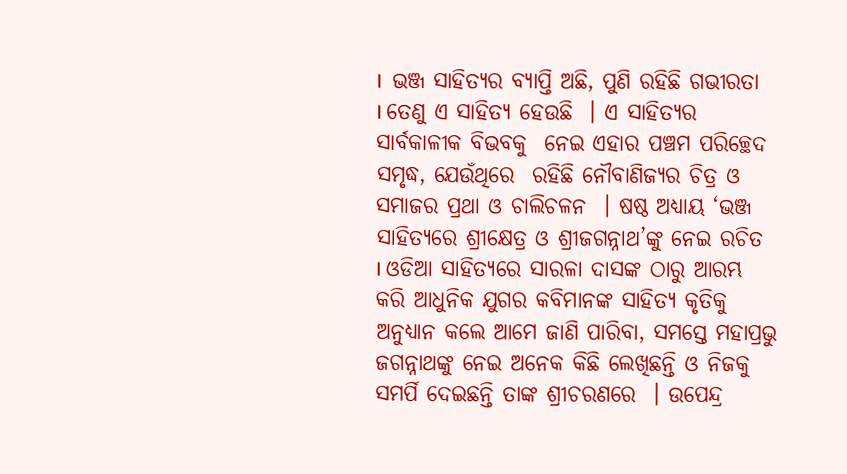।  ଭଞ୍ଜ ସାହିତ୍ୟର ବ୍ୟାପ୍ତି ଅଛି, ପୁଣି ରହିଛି ଗଭୀରତା  । ତେଣୁ ଏ ସାହିତ୍ୟ ହେଉଛି  । ଏ ସାହିତ୍ୟର ସାର୍ବକାଳୀକ ବିଭବକୁ  ନେଇ ଏହାର ପଞ୍ଚମ ପରିଚ୍ଛେଦ ସମୃଦ୍ଧ, ଯେଉଁଥିରେ  ରହିଛି ନୌବାଣିଜ୍ୟର ଚିତ୍ର ଓ ସମାଜର ପ୍ରଥା ଓ ଚାଲିଚଳନ  । ଷଷ୍ଠ ଅଧ୍ୟାୟ ‘ଭଞ୍ଜ ସାହିତ୍ୟରେ ଶ୍ରୀକ୍ଷେତ୍ର ଓ ଶ୍ରୀଜଗନ୍ନାଥ’ଙ୍କୁ ନେଇ ରଚିତ  । ଓଡିଆ ସାହିତ୍ୟରେ ସାରଳା ଦାସଙ୍କ ଠାରୁ ଆରମ୍ଭ କରି ଆଧୁନିକ ଯୁଗର କବିମାନଙ୍କ ସାହିତ୍ୟ କୃତିକୁ ଅନୁଧ୍ୟାନ କଲେ ଆମେ ଜାଣି ପାରିବା, ସମସ୍ତେ ମହାପ୍ରଭୁ ଜଗନ୍ନାଥଙ୍କୁ ନେଇ ଅନେକ କିଛି ଲେଖିଛନ୍ତି ଓ ନିଜକୁ ସମର୍ପି ଦେଇଛନ୍ତି ତାଙ୍କ ଶ୍ରୀଚରଣରେ  । ଉପେନ୍ଦ୍ର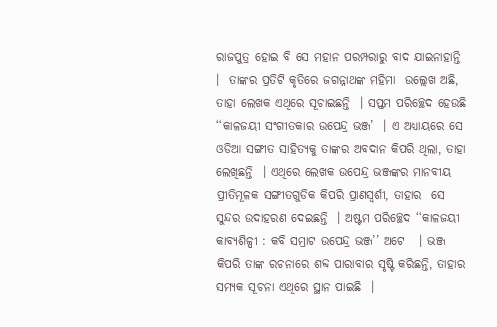ରାଜପୁତ୍ର ହୋଇ ବି ସେ ମହାନ ପରମ୍ପରାରୁ ବାଦ ଯାଇନାହାନ୍ତି  ।  ତାଙ୍କର ପ୍ରତିଟି କୃତିରେ ଜଗନ୍ନାଥଙ୍କ ମହିମା  ଉଲ୍ଲେଖ ଅଛି, ତାହା ଲେଖକ ଏଥିରେ ସୂଚାଇଛନ୍ତି  । ସପ୍ତମ ପରିଚ୍ଛେଦ ହେଉଛି ‘‘କାଳଜୟୀ ସଂଗୀତକାର ଉପେନ୍ଦ୍ର ଭଞ୍ଜ’  । ଏ ଅଧ୍ୟାୟରେ ସେ ଓଡିଆ ସଙ୍ଗୀତ ସାହିତ୍ୟକୁ ତାଙ୍କର ଅବଦାନ କିପରି ଥିଲା, ତାହା ଲେଖିଛନ୍ତି  । ଏଥିରେ ଲେଖକ ଉପେନ୍ଦ୍ର ଭଞ୍ଜଙ୍କର ମାନବୀୟ ପ୍ରୀତିମୂଳକ ସଙ୍ଗୀତଗୁଡିକ କିପରି ପ୍ରାଣସ୍ୱର୍ଶୀ, ତାହାର  ସେ ସୁନ୍ଦର ଉଦାହରଣ ଦେଇଛନ୍ତି  । ଅଷ୍ଟମ ପରିଚ୍ଛେଦ ‘‘କାଳଜୟୀ କାବ୍ୟଶିଳ୍ପୀ : କବି ସମ୍ରାଟ ଉପେନ୍ଦ୍ର ଭଞ୍ଜ’’ ଅଟେ   । ଭଞ୍ଜ କିପରି ତାଙ୍କ ରଚନାରେ ଶବ୍ଦ ପାରାବାର ସୃଷ୍ଟି କରିଛନ୍ତି, ତାହାର ସମ୍ୟକ ସୂଚନା ଏଥିରେ ସ୍ଥାନ ପାଇଛି  ।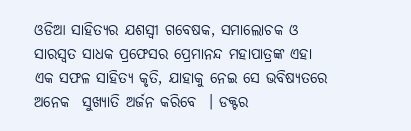ଓଡିଆ ସାହିତ୍ୟର ଯଶସ୍ୱୀ ଗବେଷକ, ସମାଲୋଚକ ଓ ସାରସ୍ୱତ ସାଧକ ପ୍ରଫେସର ପ୍ରେମାନନ୍ଦ ମହାପାତ୍ରଙ୍କ ଏହା ଏକ ସଫଳ ସାହିତ୍ୟ କୃତି, ଯାହାକୁ ନେଇ ସେ ଭବିଷ୍ୟତରେ ଅନେକ  ସୁଖ୍ୟାତି ଅର୍ଜନ କରିବେ  । ଡକ୍ଟର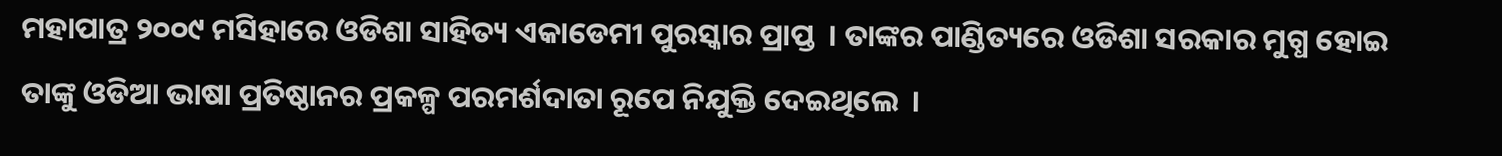ମହାପାତ୍ର ୨୦୦୯ ମସିହାରେ ଓଡିଶା ସାହିତ୍ୟ ଏକାଡେମୀ ପୁରସ୍କାର ପ୍ରାପ୍ତ  । ତାଙ୍କର ପାଣ୍ଡିତ୍ୟରେ ଓଡିଶା ସରକାର ମୁଗ୍ଧ ହୋଇ ତାଙ୍କୁ ଓଡିଆ ଭାଷା ପ୍ରତିଷ୍ଠାନର ପ୍ରକଳ୍ପ ପରମର୍ଶଦାତା ରୂପେ ନିଯୁକ୍ତି ଦେଇଥିଲେ  ।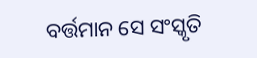ବର୍ତ୍ତମାନ ସେ ସଂସ୍କୃତି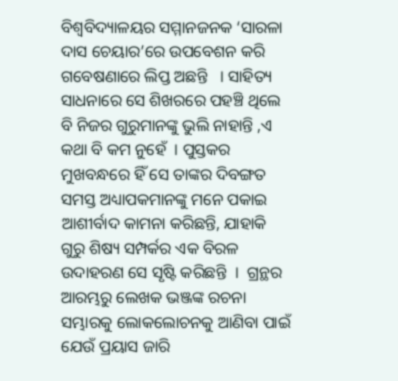ବିଶ୍ୱବିଦ୍ୟାଳୟର ସମ୍ମାନଜନକ ‘ସାରଳା ଦାସ ଚେୟାର’ରେ ଉପବେଶନ କରି ଗବେଷଣାରେ ଲିପ୍ତ ଅଛନ୍ତି   । ସାହିତ୍ୟ ସାଧନାରେ ସେ ଶିଖରରେ ପହଞ୍ଚି ଥିଲେ ବି ନିଜର ଗୁରୁମାନଙ୍କୁ ଭୁଲି ନାହାନ୍ତି ,ଏ କଥା ବି କମ ନୁହେଁ  । ପୁସ୍ତକର ମୁଖବନ୍ଧରେ ହିଁ ସେ ତାଙ୍କର ଦିବଙ୍ଗତ ସମସ୍ତ ଅଧ୍ୟାପକମାନଙ୍କୁ ମନେ ପକାଇ ଆଶୀର୍ବାଦ କାମନା କରିଛନ୍ତି, ଯାହାକି ଗୁରୁ ଶିଷ୍ୟ ସମ୍ପର୍କର ଏକ ବିରଳ ଉଦାହରଣ ସେ ସୃଷ୍ଟି କରିଛନ୍ତି  ।  ଗ୍ରନ୍ଥର ଆରମ୍ଭରୁ ଲେଖକ ଭଞ୍ଜଙ୍କ ରଚନା ସମ୍ଭାରକୁ ଲୋକଲୋଚନକୁ ଆଣିବା ପାଇଁ ଯେଉଁ ପ୍ରୟାସ ଜାରି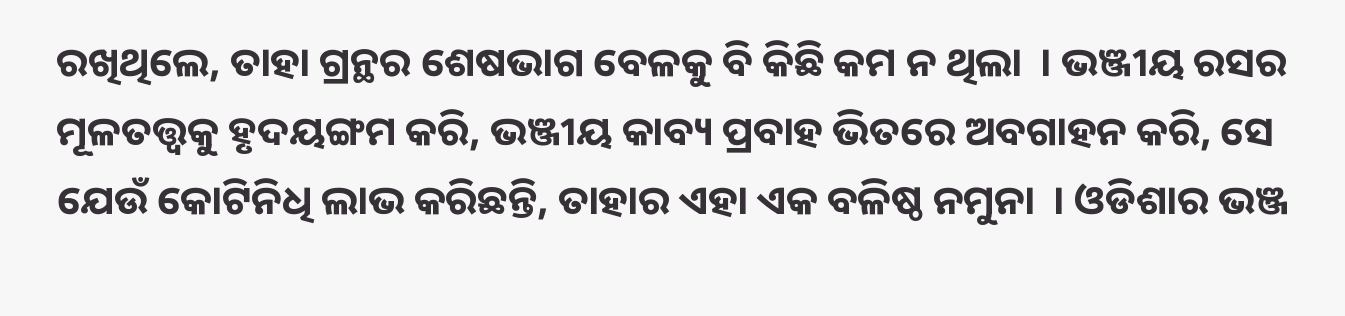ରଖିଥିଲେ, ତାହା ଗ୍ରନ୍ଥର ଶେଷଭାଗ ବେଳକୁ ବି କିଛି କମ ନ ଥିଲା  । ଭଞ୍ଜୀୟ ରସର ମୂଳତତ୍ତ୍ୱକୁ ହୃଦୟଙ୍ଗମ କରି, ଭଞ୍ଜୀୟ କାବ୍ୟ ପ୍ରବାହ ଭିତରେ ଅବଗାହନ କରି, ସେ ଯେଉଁ କୋଟିନିଧି ଲାଭ କରିଛନ୍ତି, ତାହାର ଏହା ଏକ ବଳିଷ୍ଠ ନମୁନା  । ଓଡିଶାର ଭଞ୍ଜ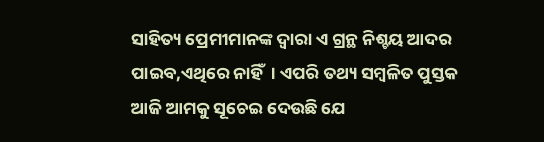ସାହିତ୍ୟ ପ୍ରେମୀମାନଙ୍କ ଦ୍ୱାରା ଏ ଗ୍ରନ୍ଥ ନିଶ୍ଚୟ ଆଦର ପାଇବ,ଏଥିରେ ନାହିଁ  । ଏପରି ତଥ୍ୟ ସମ୍ବଳିତ ପୁସ୍ତକ ଆଜି ଆମକୁ ସୂଚେଇ ଦେଉଛି ଯେ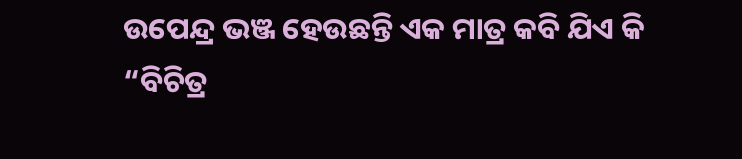ଉପେନ୍ଦ୍ର ଭଞ୍ଜ ହେଉଛନ୍ତି ଏକ ମାତ୍ର କବି ଯିଏ କି “ବିଚିତ୍ର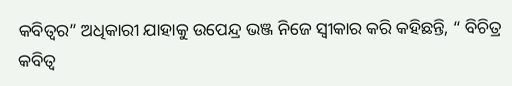କବିତ୍ୱର” ଅଧିକାରୀ ଯାହାକୁ ଉପେନ୍ଦ୍ର ଭଞ୍ଜ ନିଜେ ସ୍ୱୀକାର କରି କହିଛନ୍ତି, “ ବିଚିତ୍ର କବିତ୍ୱ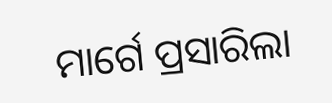ମାର୍ଗେ ପ୍ରସାରିଲା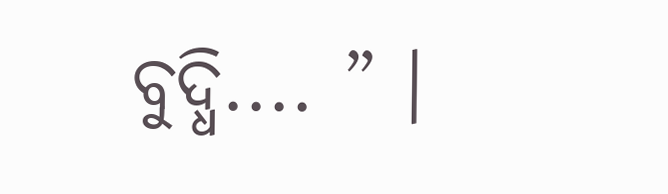ବୁଦ୍ଧି.... ” ।